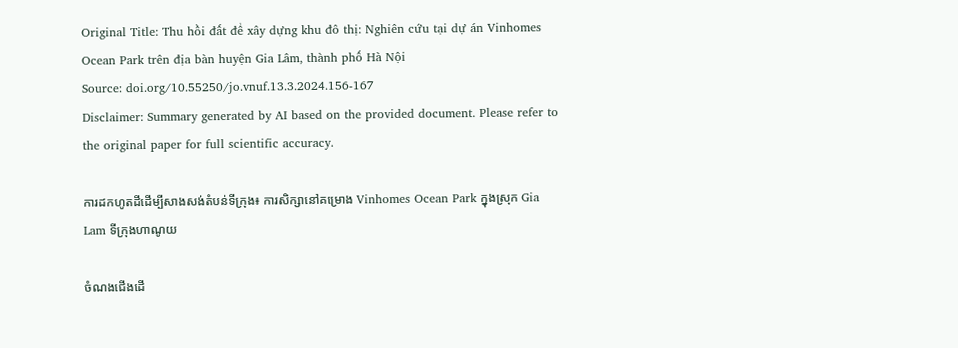Original Title: Thu hồi đất để xây dựng khu đô thị: Nghiên cứu tại dự án Vinhomes Ocean Park trên địa bàn huyện Gia Lâm, thành phố Hà Nội
Source: doi.org/10.55250/jo.vnuf.13.3.2024.156-167
Disclaimer: Summary generated by AI based on the provided document. Please refer to the original paper for full scientific accuracy.

ការដកហូតដីដើម្បីសាងសង់តំបន់ទីក្រុង៖ ការសិក្សានៅគម្រោង Vinhomes Ocean Park ក្នុងស្រុក Gia Lam ទីក្រុងហាណូយ

ចំណងជើងដើ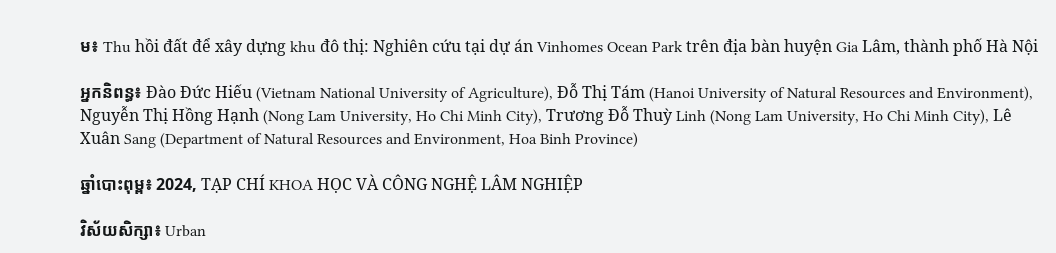ម៖ Thu hồi đất để xây dựng khu đô thị: Nghiên cứu tại dự án Vinhomes Ocean Park trên địa bàn huyện Gia Lâm, thành phố Hà Nội

អ្នកនិពន្ធ៖ Đào Đức Hiếu (Vietnam National University of Agriculture), Đỗ Thị Tám (Hanoi University of Natural Resources and Environment), Nguyễn Thị Hồng Hạnh (Nong Lam University, Ho Chi Minh City), Trương Đỗ Thuỳ Linh (Nong Lam University, Ho Chi Minh City), Lê Xuân Sang (Department of Natural Resources and Environment, Hoa Binh Province)

ឆ្នាំបោះពុម្ព៖ 2024, TẠP CHÍ KHOA HỌC VÀ CÔNG NGHỆ LÂM NGHIỆP

វិស័យសិក្សា៖ Urban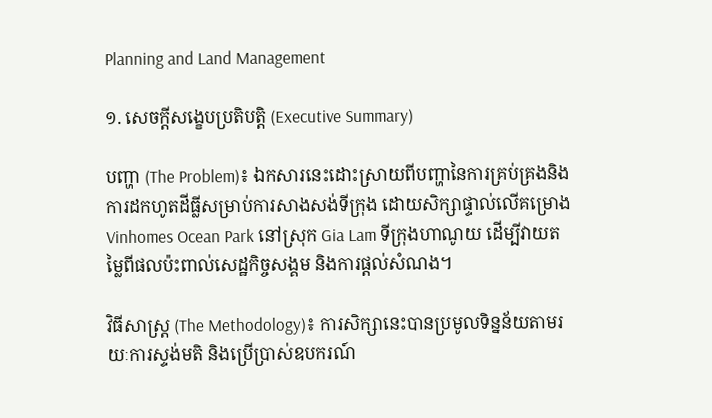Planning and Land Management

១. សេចក្តីសង្ខេបប្រតិបត្តិ (Executive Summary)

បញ្ហា (The Problem)៖ ឯកសារនេះដោះស្រាយពីបញ្ហានៃការគ្រប់គ្រងនិងការដកហូតដីធ្លីសម្រាប់ការសាងសង់ទីក្រុង ដោយសិក្សាផ្ទាល់លើគម្រោង Vinhomes Ocean Park នៅស្រុក Gia Lam ទីក្រុងហាណូយ ដើម្បីវាយតម្លៃពីផលប៉ះពាល់សេដ្ឋកិច្ចសង្គម និងការផ្តល់សំណង។

វិធីសាស្ត្រ (The Methodology)៖ ការសិក្សានេះបានប្រមូលទិន្នន័យតាមរយៈការស្ទង់មតិ និងប្រើប្រាស់ឧបករណ៍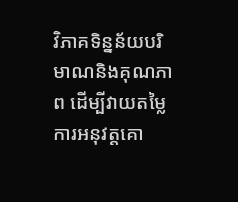វិភាគទិន្នន័យបរិមាណនិងគុណភាព ដើម្បីវាយតម្លៃការអនុវត្តគោ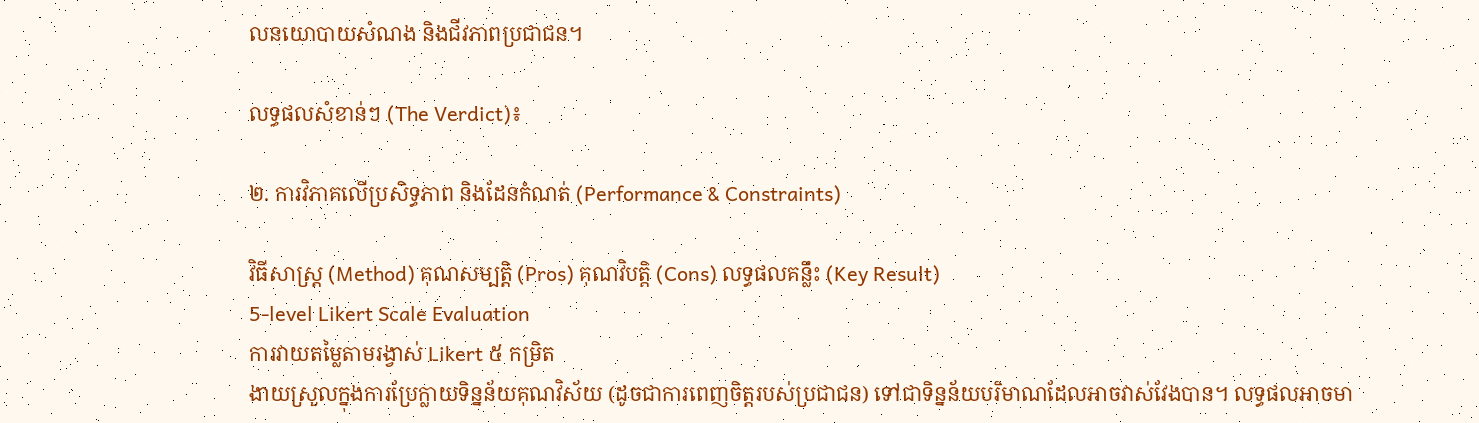លនយោបាយសំណង និងជីវភាពប្រជាជន។

លទ្ធផលសំខាន់ៗ (The Verdict)៖

២. ការវិភាគលើប្រសិទ្ធភាព និងដែនកំណត់ (Performance & Constraints)

វិធីសាស្ត្រ (Method) គុណសម្បត្តិ (Pros) គុណវិបត្តិ (Cons) លទ្ធផលគន្លឹះ (Key Result)
5-level Likert Scale Evaluation
ការវាយតម្លៃតាមរង្វាស់ Likert ៥ កម្រិត
ងាយស្រួលក្នុងការប្រែក្លាយទិន្នន័យគុណវិស័យ (ដូចជាការពេញចិត្តរបស់ប្រជាជន) ទៅជាទិន្នន័យបរិមាណដែលអាចវាស់វែងបាន។ លទ្ធផលអាចមា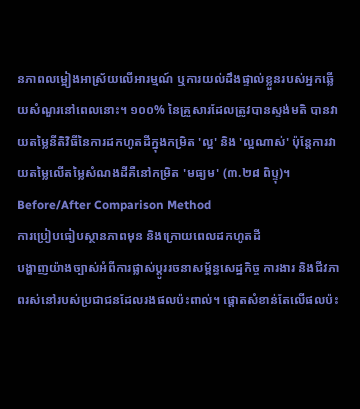នភាពលម្អៀងអាស្រ័យលើអារម្មណ៍ ឬការយល់ដឹងផ្ទាល់ខ្លួនរបស់អ្នកឆ្លើយសំណួរនៅពេលនោះ។ ១០០% នៃគ្រួសារដែលត្រូវបានស្ទង់មតិ បានវាយតម្លៃនីតិវិធីនៃការដកហូតដីក្នុងកម្រិត 'ល្អ' និង 'ល្អណាស់' ប៉ុន្តែការវាយតម្លៃលើតម្លៃសំណងដីគឺនៅកម្រិត 'មធ្យម' (៣.២៨ ពិប្ទុ)។
Before/After Comparison Method
ការប្រៀបធៀបស្ថានភាពមុន និងក្រោយពេលដកហូតដី
បង្ហាញយ៉ាងច្បាស់អំពីការផ្លាស់ប្តូររចនាសម្ព័ន្ធសេដ្ឋកិច្ច ការងារ និងជីវភាពរស់នៅរបស់ប្រជាជនដែលរងផលប៉ះពាល់។ ផ្តោតសំខាន់តែលើផលប៉ះ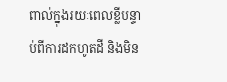ពាល់ក្នុងរយៈពេលខ្លីបន្ទាប់ពីការដកហូតដី និងមិន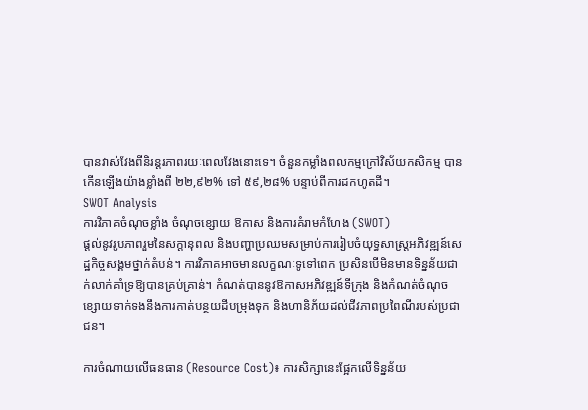បានវាស់វែងពីនិរន្តរភាពរយៈពេលវែងនោះទេ។ ចំនួនកម្លាំងពលកម្មក្រៅវិស័យកសិកម្ម បានកើនឡើងយ៉ាងខ្លាំងពី ២២,៩២% ទៅ ៥៩,២៨% បន្ទាប់ពីការដកហូតដី។
SWOT Analysis
ការវិភាគចំណុចខ្លាំង ចំណុចខ្សោយ ឱកាស និងការគំរាមកំហែង (SWOT)
ផ្តល់នូវរូបភាពរួមនៃសក្តានុពល និងបញ្ហាប្រឈមសម្រាប់ការរៀបចំយុទ្ធសាស្ត្រអភិវឌ្ឍន៍សេដ្ឋកិច្ចសង្គមថ្នាក់តំបន់។ ការវិភាគអាចមានលក្ខណៈទូទៅពេក ប្រសិនបើមិនមានទិន្នន័យជាក់លាក់គាំទ្រឱ្យបានគ្រប់គ្រាន់។ កំណត់បាននូវឱកាសអភិវឌ្ឍន៍ទីក្រុង និងកំណត់ចំណុចខ្សោយទាក់ទងនឹងការកាត់បន្ថយដីបម្រុងទុក និងហានិភ័យដល់ជីវភាពប្រពៃណីរបស់ប្រជាជន។

ការចំណាយលើធនធាន (Resource Cost)៖ ការសិក្សានេះផ្អែកលើទិន្នន័យ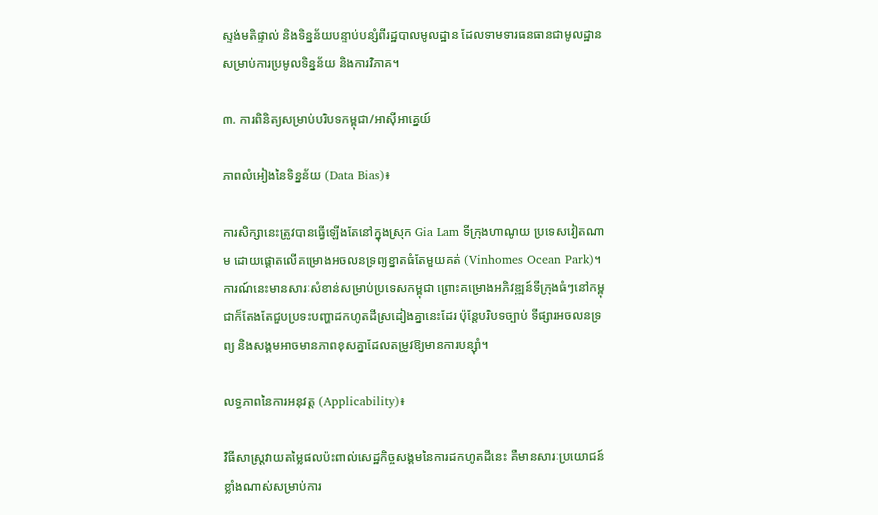ស្ទង់មតិផ្ទាល់ និងទិន្នន័យបន្ទាប់បន្សំពីរដ្ឋបាលមូលដ្ឋាន ដែលទាមទារធនធានជាមូលដ្ឋានសម្រាប់ការប្រមូលទិន្នន័យ និងការវិភាគ។

៣. ការពិនិត្យសម្រាប់បរិបទកម្ពុជា/អាស៊ីអាគ្នេយ៍

ភាពលំអៀងនៃទិន្នន័យ (Data Bias)៖

ការសិក្សានេះត្រូវបានធ្វើឡើងតែនៅក្នុងស្រុក Gia Lam ទីក្រុងហាណូយ ប្រទេសវៀតណាម ដោយផ្ដោតលើគម្រោងអចលនទ្រព្យខ្នាតធំតែមួយគត់ (Vinhomes Ocean Park)។ ការណ៍នេះមានសារៈសំខាន់សម្រាប់ប្រទេសកម្ពុជា ព្រោះគម្រោងអភិវឌ្ឍន៍ទីក្រុងធំៗនៅកម្ពុជាក៏តែងតែជួបប្រទះបញ្ហាដកហូតដីស្រដៀងគ្នានេះដែរ ប៉ុន្តែបរិបទច្បាប់ ទីផ្សារអចលនទ្រព្យ និងសង្គមអាចមានភាពខុសគ្នាដែលតម្រូវឱ្យមានការបន្ស៊ាំ។

លទ្ធភាពនៃការអនុវត្ត (Applicability)៖

វិធីសាស្ត្រវាយតម្លៃផលប៉ះពាល់សេដ្ឋកិច្ចសង្គមនៃការដកហូតដីនេះ គឺមានសារៈប្រយោជន៍ខ្លាំងណាស់សម្រាប់ការ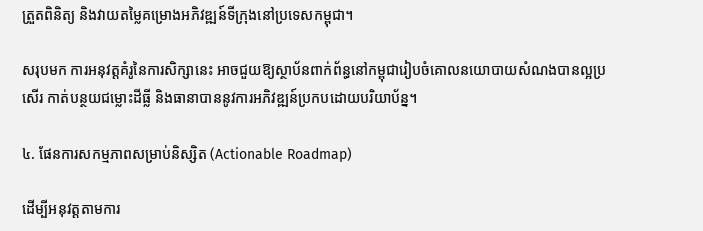ត្រួតពិនិត្យ និងវាយតម្លៃគម្រោងអភិវឌ្ឍន៍ទីក្រុងនៅប្រទេសកម្ពុជា។

សរុបមក ការអនុវត្តគំរូនៃការសិក្សានេះ អាចជួយឱ្យស្ថាប័នពាក់ព័ន្ធនៅកម្ពុជារៀបចំគោលនយោបាយសំណងបានល្អប្រសើរ កាត់បន្ថយជម្លោះដីធ្លី និងធានាបាននូវការអភិវឌ្ឍន៍ប្រកបដោយបរិយាប័ន្ន។

៤. ផែនការសកម្មភាពសម្រាប់និស្សិត (Actionable Roadmap)

ដើម្បីអនុវត្តតាមការ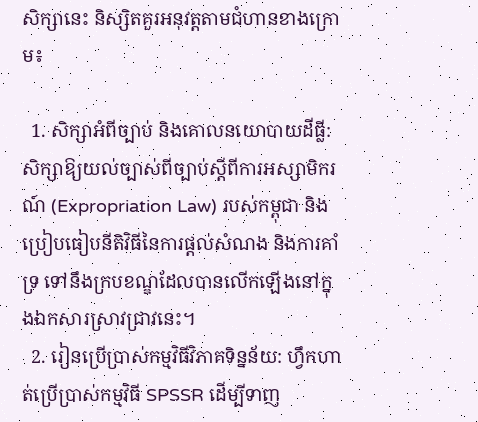សិក្សានេះ និស្សិតគួរអនុវត្តតាមជំហានខាងក្រោម៖

  1. សិក្សាអំពីច្បាប់ និងគោលនយោបាយដីធ្លី: សិក្សាឱ្យយល់ច្បាស់ពីច្បាប់ស្តីពីការអស្សាមិករណ៍ (Expropriation Law) របស់កម្ពុជា និងប្រៀបធៀបនីតិវិធីនៃការផ្តល់សំណង និងការគាំទ្រ ទៅនឹងក្របខណ្ឌដែលបានលើកឡើងនៅក្នុងឯកសារស្រាវជ្រាវនេះ។
  2. រៀនប្រើប្រាស់កម្មវិធីវិភាគទិន្នន័យ: ហ្វឹកហាត់ប្រើប្រាស់កម្មវិធី SPSSR ដើម្បីទាញ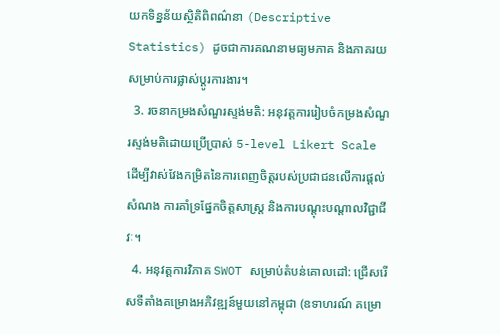យកទិន្នន័យស្ថិតិពិពណ៌នា (Descriptive Statistics) ដូចជាការគណនាមធ្យមភាគ និងភាគរយសម្រាប់ការផ្លាស់ប្តូរការងារ។
  3. រចនាកម្រងសំណួរស្ទង់មតិ: អនុវត្តការរៀបចំកម្រងសំណួរស្ទង់មតិដោយប្រើប្រាស់ 5-level Likert Scale ដើម្បីវាស់វែងកម្រិតនៃការពេញចិត្តរបស់ប្រជាជនលើការផ្តល់សំណង ការគាំទ្រផ្នែកចិត្តសាស្ត្រ និងការបណ្តុះបណ្តាលវិជ្ជាជីវៈ។
  4. អនុវត្តការវិភាគ SWOT សម្រាប់តំបន់គោលដៅ: ជ្រើសរើសទីតាំងគម្រោងអភិវឌ្ឍន៍មួយនៅកម្ពុជា (ឧទាហរណ៍ គម្រោ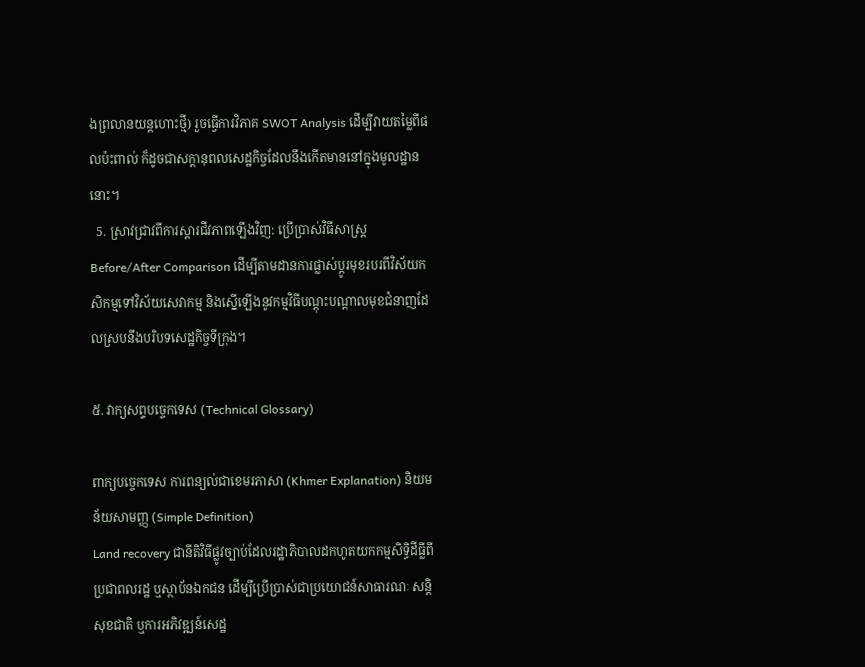ងព្រលានយន្តហោះថ្មី) រួចធ្វើការវិភាគ SWOT Analysis ដើម្បីវាយតម្លៃពីផលប៉ះពាល់ ក៏ដូចជាសក្តានុពលសេដ្ឋកិច្ចដែលនឹងកើតមាននៅក្នុងមូលដ្ឋាននោះ។
  5. ស្រាវជ្រាវពីការស្តារជីវភាពឡើងវិញ: ប្រើប្រាស់វិធីសាស្ត្រ Before/After Comparison ដើម្បីតាមដានការផ្លាស់ប្តូរមុខរបរពីវិស័យកសិកម្មទៅវិស័យសេវាកម្ម និងស្នើឡើងនូវកម្មវិធីបណ្តុះបណ្តាលមុខជំនាញដែលស្របនឹងបរិបទសេដ្ឋកិច្ចទីក្រុង។

៥. វាក្យសព្ទបច្ចេកទេស (Technical Glossary)

ពាក្យបច្ចេកទេស ការពន្យល់ជាខេមរភាសា (Khmer Explanation) និយមន័យសាមញ្ញ (Simple Definition)
Land recovery ជានីតិវិធីផ្លូវច្បាប់ដែលរដ្ឋាភិបាលដកហូតយកកម្មសិទ្ធិដីធ្លីពីប្រជាពលរដ្ឋ ឬស្ថាប័នឯកជន ដើម្បីប្រើប្រាស់ជាប្រយោជន៍សាធារណៈ សន្តិសុខជាតិ ឬការអភិវឌ្ឍន៍សេដ្ឋ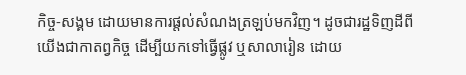កិច្ច-សង្គម ដោយមានការផ្តល់សំណងត្រឡប់មកវិញ។ ដូចជារដ្ឋទិញដីពីយើងជាកាតព្វកិច្ច ដើម្បីយកទៅធ្វើផ្លូវ ឬសាលារៀន ដោយ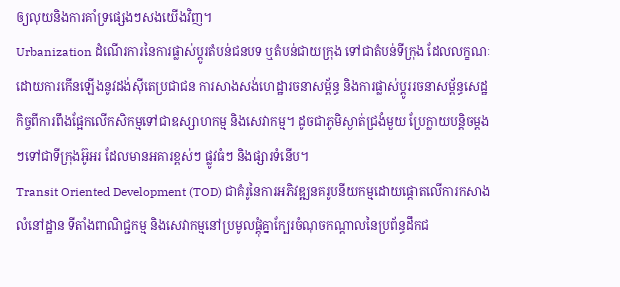ឲ្យលុយនិងការគាំទ្រផ្សេងៗសងយើងវិញ។
Urbanization ដំណើរការនៃការផ្លាស់ប្តូរតំបន់ជនបទ ឬតំបន់ជាយក្រុង ទៅជាតំបន់ទីក្រុង ដែលលក្ខណៈដោយការកើនឡើងនូវដង់ស៊ីតេប្រជាជន ការសាងសង់ហេដ្ឋារចនាសម្ព័ន្ធ និងការផ្លាស់ប្តូររចនាសម្ព័ន្ធសេដ្ឋកិច្ចពីការពឹងផ្អែកលើកសិកម្មទៅជាឧស្សាហកម្ម និងសេវាកម្ម។ ដូចជាភូមិស្ងាត់ជ្រងំមួយ ប្រែក្លាយបន្តិចម្តងៗទៅជាទីក្រុងអ៊ូអរ ដែលមានអគារខ្ពស់ៗ ផ្លូវធំៗ និងផ្សារទំនើប។
Transit Oriented Development (TOD) ជាគំរូនៃការអភិវឌ្ឍនគរូបនីយកម្មដោយផ្តោតលើការកសាងលំនៅដ្ឋាន ទីតាំងពាណិជ្ជកម្ម និងសេវាកម្មនៅប្រមូលផ្តុំគ្នាក្បែរចំណុចកណ្តាលនៃប្រព័ន្ធដឹកជ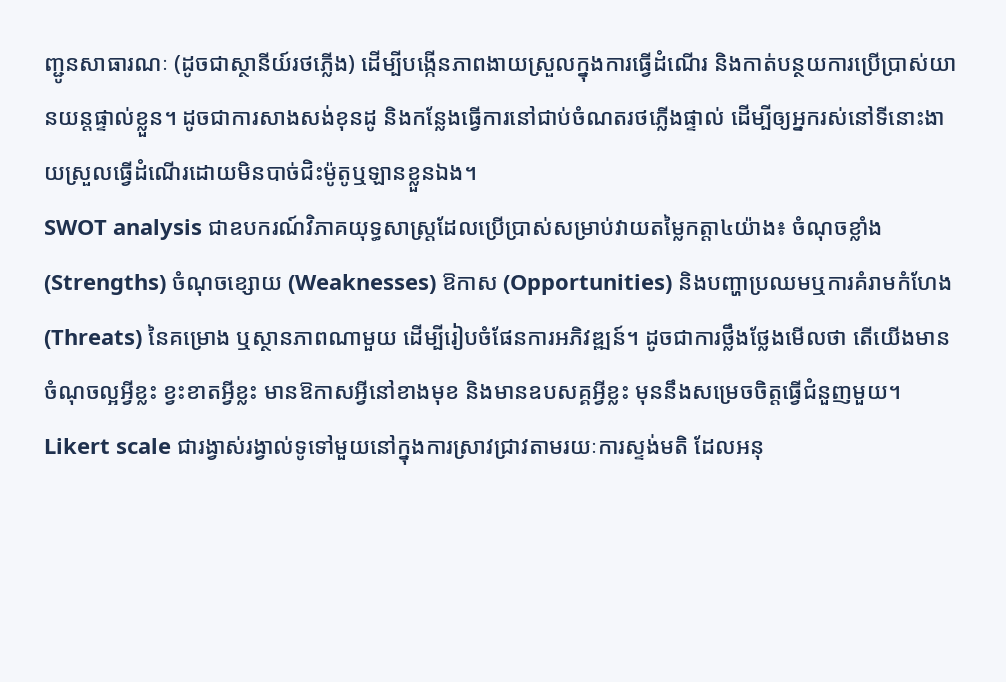ញ្ជូនសាធារណៈ (ដូចជាស្ថានីយ៍រថភ្លើង) ដើម្បីបង្កើនភាពងាយស្រួលក្នុងការធ្វើដំណើរ និងកាត់បន្ថយការប្រើប្រាស់យានយន្តផ្ទាល់ខ្លួន។ ដូចជាការសាងសង់ខុនដូ និងកន្លែងធ្វើការនៅជាប់ចំណតរថភ្លើងផ្ទាល់ ដើម្បីឲ្យអ្នករស់នៅទីនោះងាយស្រួលធ្វើដំណើរដោយមិនបាច់ជិះម៉ូតូឬឡានខ្លួនឯង។
SWOT analysis ជាឧបករណ៍វិភាគយុទ្ធសាស្ត្រដែលប្រើប្រាស់សម្រាប់វាយតម្លៃកត្តា៤យ៉ាង៖ ចំណុចខ្លាំង (Strengths) ចំណុចខ្សោយ (Weaknesses) ឱកាស (Opportunities) និងបញ្ហាប្រឈមឬការគំរាមកំហែង (Threats) នៃគម្រោង ឬស្ថានភាពណាមួយ ដើម្បីរៀបចំផែនការអភិវឌ្ឍន៍។ ដូចជាការថ្លឹងថ្លែងមើលថា តើយើងមានចំណុចល្អអ្វីខ្លះ ខ្វះខាតអ្វីខ្លះ មានឱកាសអ្វីនៅខាងមុខ និងមានឧបសគ្គអ្វីខ្លះ មុននឹងសម្រេចចិត្តធ្វើជំនួញមួយ។
Likert scale ជារង្វាស់រង្វាល់ទូទៅមួយនៅក្នុងការស្រាវជ្រាវតាមរយៈការស្ទង់មតិ ដែលអនុ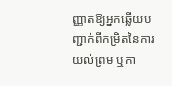ញ្ញាតឱ្យអ្នកឆ្លើយបញ្ជាក់ពីកម្រិតនៃការយល់ព្រម ឬកា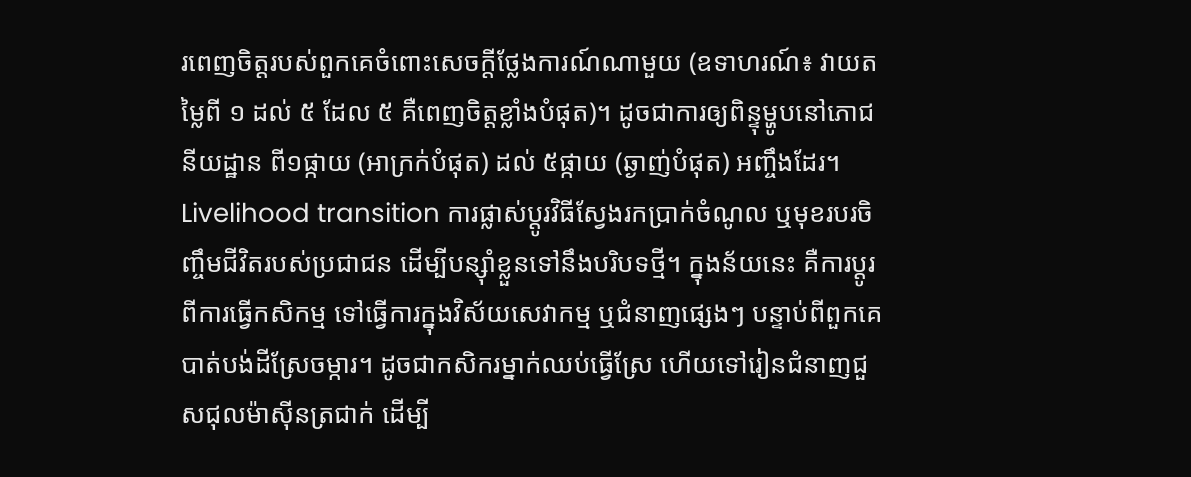រពេញចិត្តរបស់ពួកគេចំពោះសេចក្តីថ្លែងការណ៍ណាមួយ (ឧទាហរណ៍៖ វាយតម្លៃពី ១ ដល់ ៥ ដែល ៥ គឺពេញចិត្តខ្លាំងបំផុត)។ ដូចជាការឲ្យពិន្ទុម្ហូបនៅភោជនីយដ្ឋាន ពី១ផ្កាយ (អាក្រក់បំផុត) ដល់ ៥ផ្កាយ (ឆ្ងាញ់បំផុត) អញ្ចឹងដែរ។
Livelihood transition ការផ្លាស់ប្តូរវិធីស្វែងរកប្រាក់ចំណូល ឬមុខរបរចិញ្ចឹមជីវិតរបស់ប្រជាជន ដើម្បីបន្ស៊ាំខ្លួនទៅនឹងបរិបទថ្មី។ ក្នុងន័យនេះ គឺការប្តូរពីការធ្វើកសិកម្ម ទៅធ្វើការក្នុងវិស័យសេវាកម្ម ឬជំនាញផ្សេងៗ បន្ទាប់ពីពួកគេបាត់បង់ដីស្រែចម្ការ។ ដូចជាកសិករម្នាក់ឈប់ធ្វើស្រែ ហើយទៅរៀនជំនាញជួសជុលម៉ាស៊ីនត្រជាក់ ដើម្បី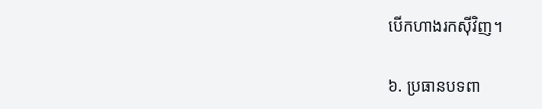បើកហាងរកស៊ីវិញ។

៦. ប្រធានបទពា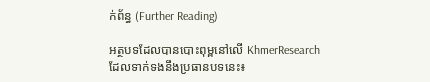ក់ព័ន្ធ (Further Reading)

អត្ថបទដែលបានបោះពុម្ពនៅលើ KhmerResearch ដែលទាក់ទងនឹងប្រធានបទនេះ៖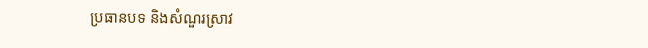ប្រធានបទ និងសំណួរស្រាវ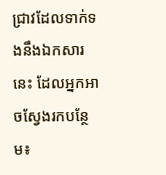ជ្រាវដែលទាក់ទងនឹងឯកសារនេះ ដែលអ្នកអាចស្វែងរកបន្ថែម៖